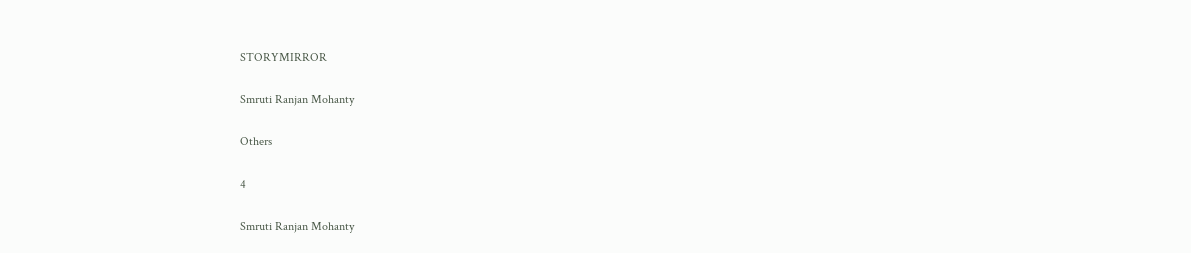STORYMIRROR

Smruti Ranjan Mohanty

Others

4

Smruti Ranjan Mohanty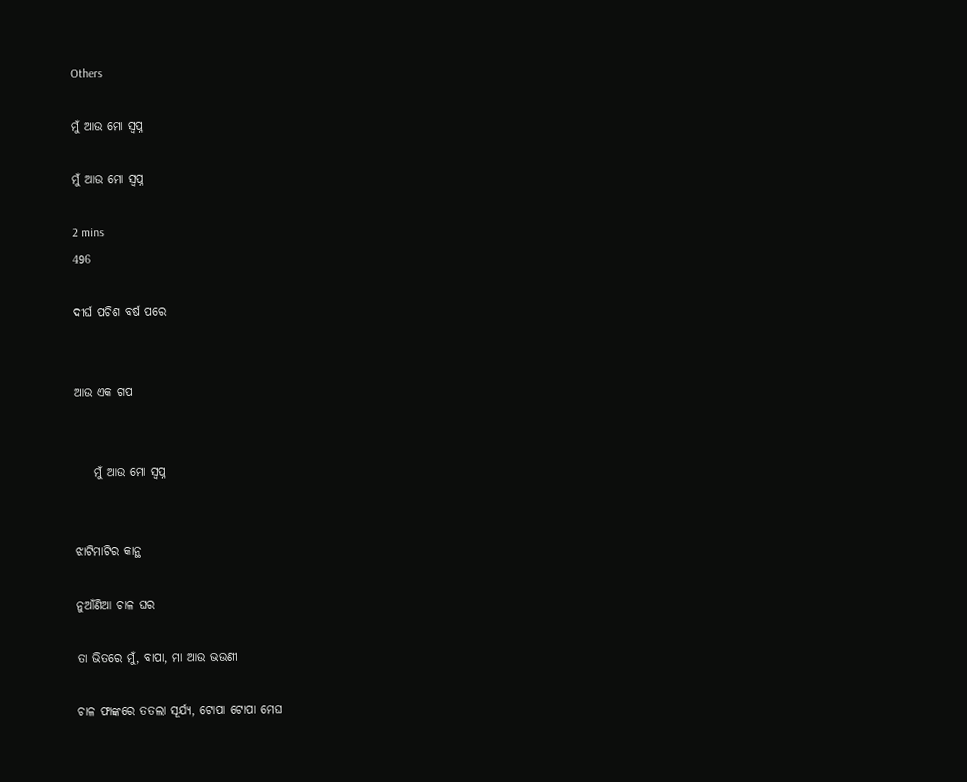Others

ମୁଁ ଆଉ ମୋ ସ୍ବପ୍ନ

ମୁଁ ଆଉ ମୋ ସ୍ବପ୍ନ

2 mins
496

ଦୀର୍ଘ ପଚିଶ ବର୍ଷ ପରେ


ଆଉ ଏକ ଗପ


    ମୁଁ ଆଉ ମୋ ସ୍ବପ୍ନ


ଝାଟିମାଟିର କାନ୍ଥ

ନୁଆଁଣିଆ ଚାଳ ଘର

ତା ଭିତରେ ମୁଁ, ବାପା, ମା ଆଉ ଭଉଣୀ

ଚାଳ ଫାଙ୍କରେ ତତଲା ସୂର୍ଯ୍ୟ, ଟୋପା ଟୋପା ମେଘ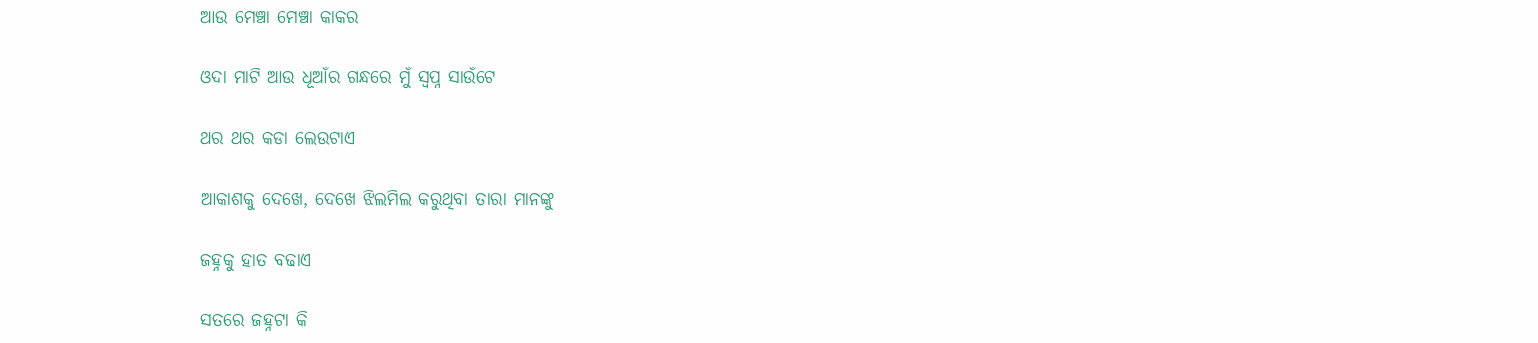ଆଉ ମେଞ୍ଚା ମେଞ୍ଚା କାକର

ଓଦା ମାଟି ଆଉ ଧୂଆଁର ଗନ୍ଧରେ ମୁଁ ସ୍ବପ୍ନ ସାଉଁଟେ

ଥର ଥର କଡା ଲେଉଟାଏ

ଆକାଶକୁ ଦେଖେ, ଦେଖେ ଝିଲମିଲ କରୁଥିବା ତାରା ମାନଙ୍କୁ

ଜହ୍ନକୁ ହାତ ବଢାଏ

ସତରେ ଜହ୍ନଟା କି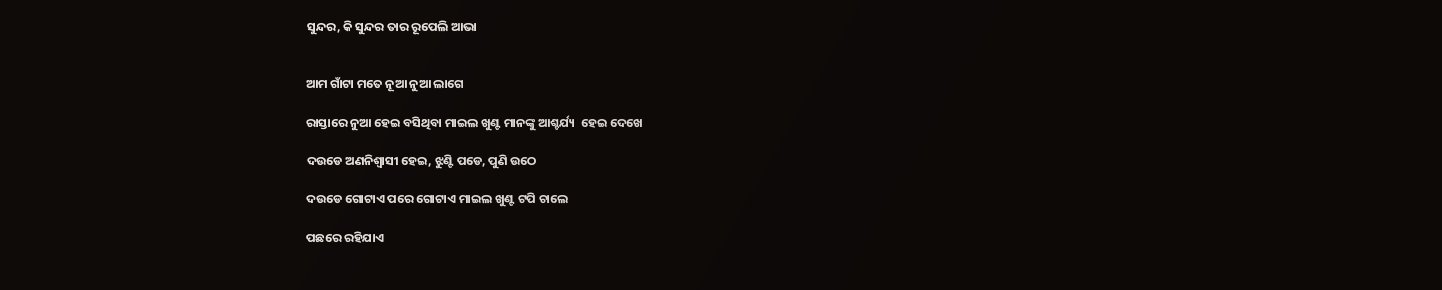ସୁନ୍ଦର, କି ସୁନ୍ଦର ତାର ରୂପେଲି ଆଭା


ଆମ ଗାଁଟା ମତେ ନୂଆ ନୁଆ ଲାଗେ

ରାସ୍ତାରେ ନୁଆ ହେଇ ବସିଥିବା ମାଇଲ ଖୁଣ୍ଟ ମାନଙ୍କୁ ଆଶ୍ଚର୍ଯ୍ୟ  ହେଇ ଦେଖେ

ଦଉଡେ ଅଣନିଶ୍ୱାସୀ ହେଇ, ଝୁଣ୍ଟି ପଡେ, ପୁଣି ଉଠେ

ଦଉଡେ ଗୋଟାଏ ପରେ ଗୋଟାଏ ମାଇଲ ଖୁଣ୍ଟ ଟପି ଚାଲେ

ପଛରେ ରହିଯାଏ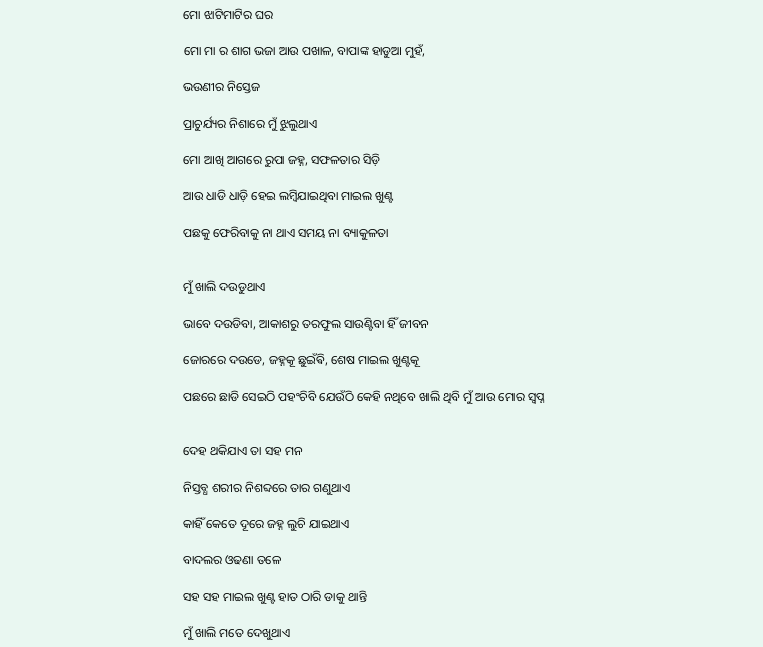ମୋ ଝାଟିମାଟିର ଘର

ମୋ ମା ର ଶାଗ ଭଜା ଆଉ ପଖାଳ, ବାପାଙ୍କ ହାଡୁଆ ମୁହଁ,

ଭଉଣୀର ନିସ୍ତେଜ

ପ୍ରାଚୁର୍ଯ୍ୟର ନିଶାରେ ମୁଁ ଝୁଲୁଥାଏ

ମୋ ଆଖି ଆଗରେ ରୁପା ଜହ୍ନ, ସଫଳତାର ସିଡ଼ି

ଆଉ ଧାଡି ଧାଡ଼ି ହେଇ ଲମ୍ବିଯାଇଥିବା ମାଇଲ ଖୁଣ୍ଟ

ପଛକୁ ଫେରିବାକୁ ନା ଥାଏ ସମୟ ନା ବ୍ୟାକୁଳତା


ମୁଁ ଖାଲି ଦଉଡୁଥାଏ

ଭାବେ ଦଉଡିବା, ଆକାଶରୁ ତରଫୁଲ ସାଉଣ୍ଟିବା ହିଁ ଜୀବନ

ଜୋରରେ ଦଉଡେ, ଜହ୍ନକୂ ଛୁଇଁଵି, ଶେଷ ମାଇଲ ଖୁଣ୍ଟକୂ

ପଛରେ ଛାଡି ସେଇଠି ପହଂଚିବି ଯେଉଁଠି କେହି ନଥିବେ ଖାଲି ଥିବି ମୁଁ ଆଉ ମୋର ସ୍ବପ୍ନ


ଦେହ ଥକିଯାଏ ତା ସହ ମନ

ନିସ୍ତବ୍ଧ ଶରୀର ନିଶବ୍ଦରେ ତାର ଗଣୁଥାଏ

କାହିଁ କେତେ ଦୂରେ ଜହ୍ନ ଲୁଚି ଯାଇଥାଏ

ବାଦଲର ଓଢଣା ତଳେ

ସହ ସହ ମାଇଲ ଖୁଣ୍ଟ ହାତ ଠାରି ଡାକୁ ଥାନ୍ତି

ମୁଁ ଖାଲି ମତେ ଦେଖୁଥାଏ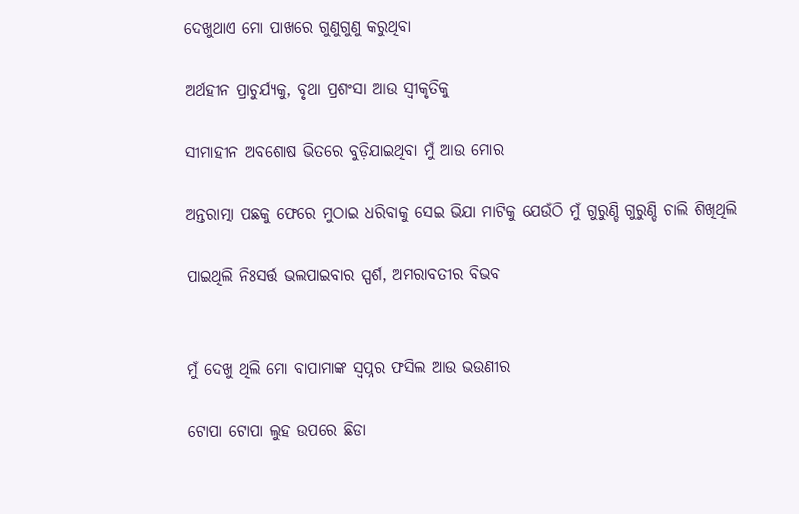ଦେଖୁଥାଏ ମୋ ପାଖରେ ଗୁଣୁଗୁଣୁ କରୁଥିବା

ଅର୍ଥହୀନ ପ୍ରାଚୁର୍ଯ୍ୟକୁ, ବୃଥା ପ୍ରଶଂସା ଆଉ ସ୍ୱୀକୃତିକୁ

ସୀମାହୀନ ଅବଶୋଷ ଭିତରେ ବୁଡ଼ିଯାଇଥିବା ମୁଁ ଆଉ ମୋର

ଅନ୍ତରାତ୍ମା ପଛକୁ ଫେରେ ମୁଠାଇ ଧରିବାକୁ ସେଇ ଭିଯା ମାଟିକୁ ଯେଉଁଠି ମୁଁ ଗୁରୁଣ୍ଡି ଗୁରୁଣ୍ଡି ଚାଲି ଶିଖିଥିଲି

ପାଇଥିଲି ନିଃସର୍ତ୍ତ ଭଲପାଇବାର ସ୍ପର୍ଶ, ଅମରାବତୀର ବିଭବ


ମୁଁ ଦେଖୁ ଥିଲି ମୋ ବାପାମାଙ୍କ ସ୍ବପ୍ନର ଫସିଲ ଆଉ ଭଉଣୀର

ଟୋପା ଟୋପା ଲୁହ ଉପରେ ଛିଡା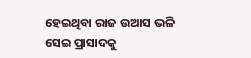ହେଇଥିବା ରାଜ ଉଆସ ଭଳି ସେଇ ପ୍ରାସାଦକୁ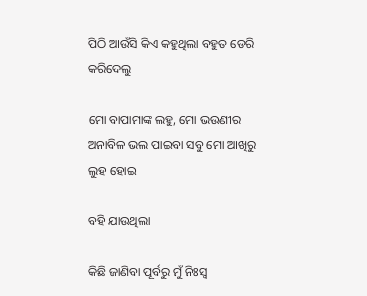ପିଠି ଆଉଁସି କିଏ କହୁଥିଲା ବହୁତ ଡେରି କରିଦେଲୁ

ମୋ ବାପାମାଙ୍କ ଲହୁ, ମୋ ଭଉଣୀର ଅନାବିଳ ଭଲ ପାଇବା ସବୁ ମୋ ଆଖିରୁ ଲୁହ ହୋଇ

ବହି ଯାଉଥିଲା

କିଛି ଜାଣିବା ପୂର୍ବରୁ ମୁଁ ନିଃସ୍ବ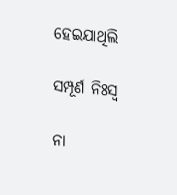ହେଇଯାଥିଲି

ସମ୍ପୂର୍ଣ ନିଃସ୍ଵ

ନା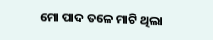ମୋ ପାଦ ତଳେ ମାଟି ଥିଲା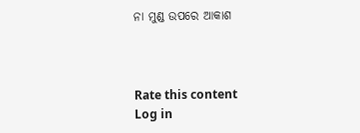ନା ମୁଣ୍ଡ ଉପରେ ଆକାଶ



Rate this content
Log in